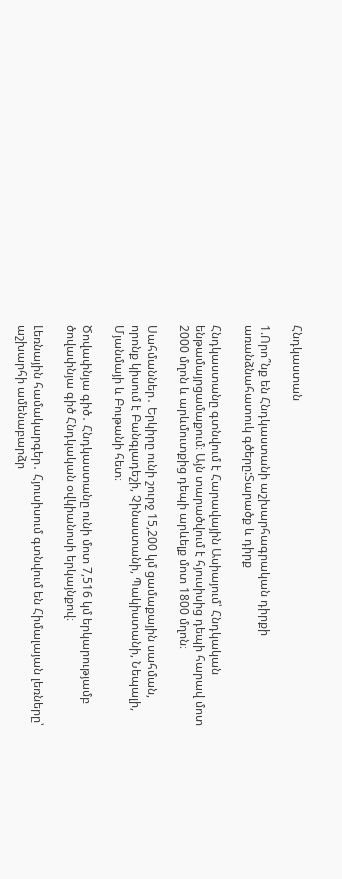Հնդկաստան

1.Որո՞նք են Հնդկաստանի աշխարհագրական դիրքի առանձնահատուկ գծերը:Տարածք և դիրք

Հնդկաստանը գտնվում է Հարավային Ասիայում՝ Հնդկական ենթամայրցամաքում։ Այն տարածվում է հյուսիսից դեպի հարավ մոտ 2000 մղոն և արևմուտքից դեպի արևելք մոտ 1800 մղոն։

Սահմաններ․ Երկիրը ունի շուրջ 15,200 կմ ցամաքային սահման, որոնք կիսում է Բանգլադեշի, Չինաստանի, Պակիստանի, Նեպալի, Մյանմայի և Բութանի հետ։

Ծովափնյա գիծ․ Հնդկաստանը ունի մոտ 7,516 կմ երկարությամբ ծովափնյա գիծ Հնդկական օվկիանոսի երկայնքով։

Լեռնային համակարգեր․ Հյուսիսում գտնվում են Հիմալայան լեռները՝ աշխարհի ամենաբարձր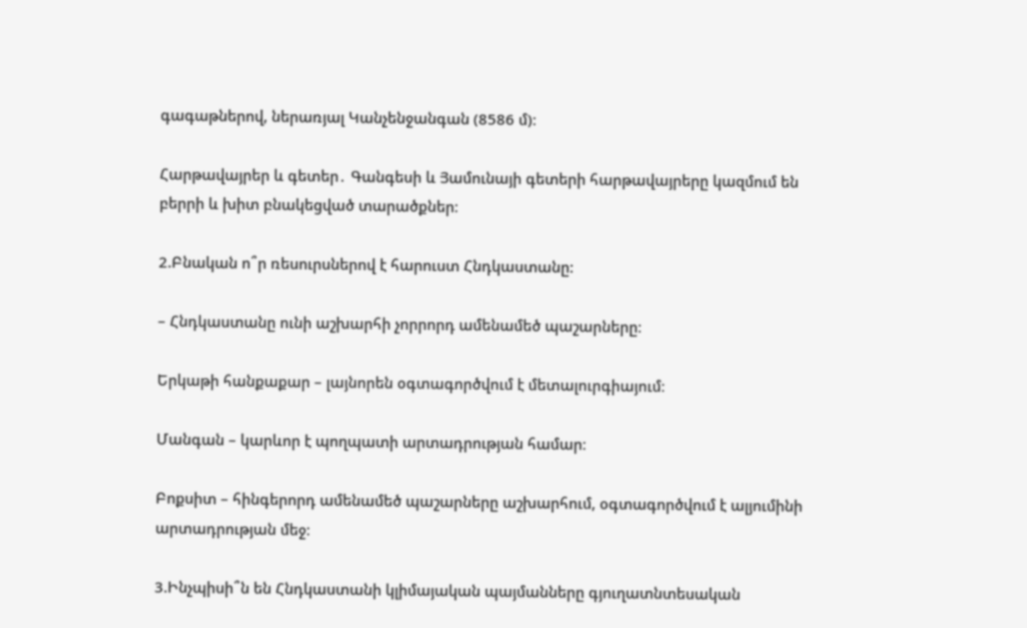գագաթներով, ներառյալ Կանչենջանգան (8586 մ)։

Հարթավայրեր և գետեր․ Գանգեսի և Յամունայի գետերի հարթավայրերը կազմում են բերրի և խիտ բնակեցված տարածքներ։

2.Բնական ո՞ր ռեսուրսներով է հարուստ Հնդկաստանը:

– Հնդկաստանը ունի աշխարհի չորրորդ ամենամեծ պաշարները։

Երկաթի հանքաքար – լայնորեն օգտագործվում է մետալուրգիայում։

Մանգան – կարևոր է պողպատի արտադրության համար։

Բոքսիտ – հինգերորդ ամենամեծ պաշարները աշխարհում, օգտագործվում է ալյումինի արտադրության մեջ։

3.Ինչպիսի՞ն են Հնդկաստանի կլիմայական պայմանները գյուղատնտեսական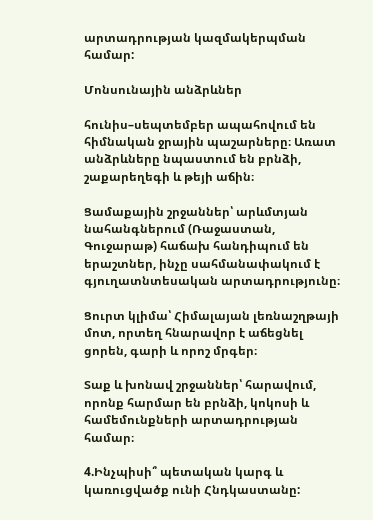արտադրության կազմակերպման համար:

Մոնսունային անձրևներ

հունիս–սեպտեմբեր ապահովում են հիմնական ջրային պաշարները։ Առատ անձրևները նպաստում են բրնձի, շաքարեղեգի և թեյի աճին։

Ցամաքային շրջաններ՝ արևմտյան նահանգներում (Ռաջաստան, Գուջարաթ) հաճախ հանդիպում են երաշտներ, ինչը սահմանափակում է գյուղատնտեսական արտադրությունը։

Ցուրտ կլիմա՝ Հիմալայան լեռնաշղթայի մոտ, որտեղ հնարավոր է աճեցնել ցորեն, գարի և որոշ մրգեր։

Տաք և խոնավ շրջաններ՝ հարավում, որոնք հարմար են բրնձի, կոկոսի և համեմունքների արտադրության համար։

4.Ինչպիսի՞ պետական կարգ և կառուցվածք ունի Հնդկաստանը: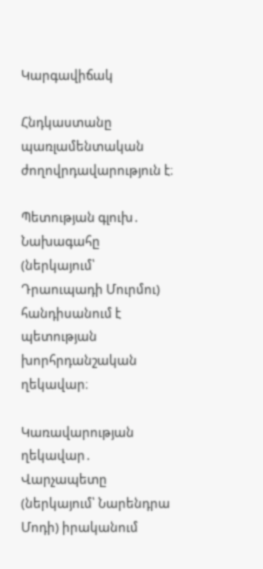Կարգավիճակ

Հնդկաստանը պառլամենտական ժողովրդավարություն է։

Պետության գլուխ․ Նախագահը (ներկայում՝ Դրաուպադի Մուրմու) հանդիսանում է պետության խորհրդանշական ղեկավար։

Կառավարության ղեկավար․ Վարչապետը (ներկայում՝ Նարենդրա Մոդի) իրականում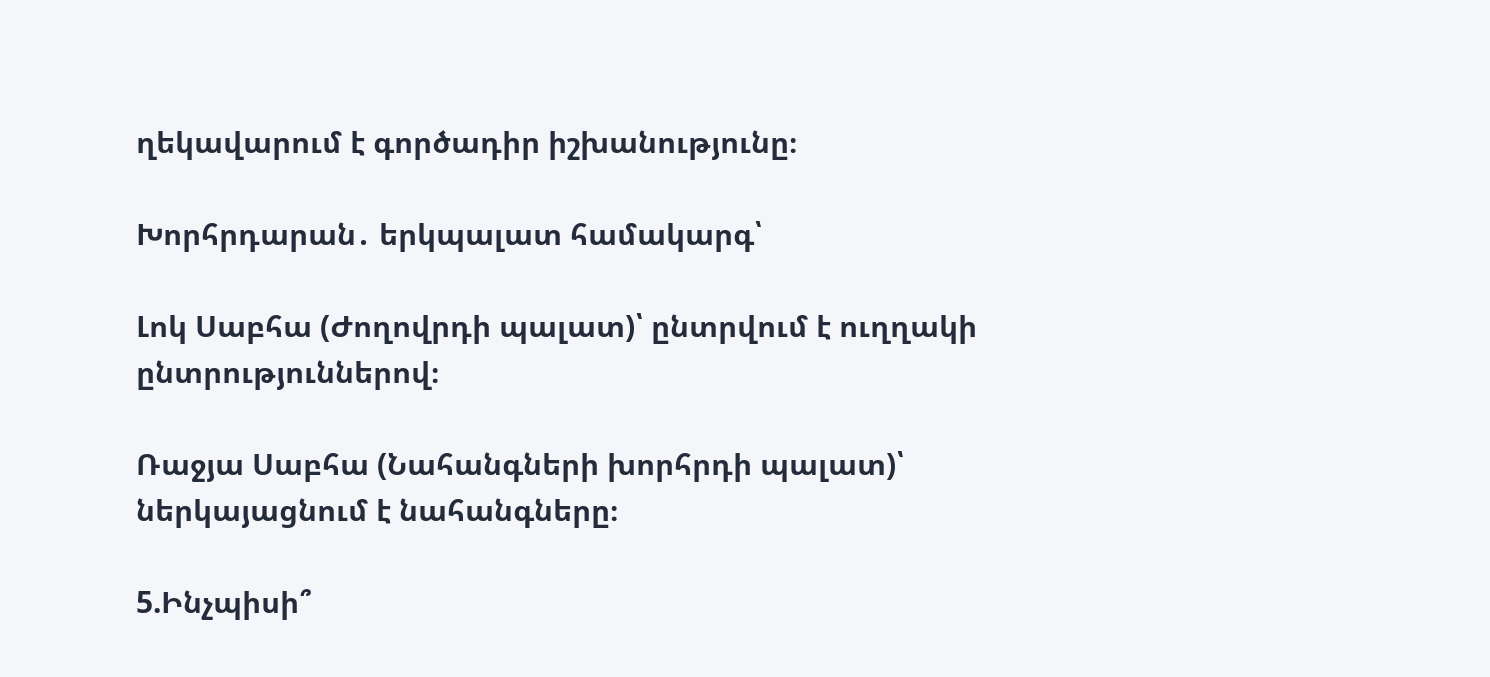ղեկավարում է գործադիր իշխանությունը։

Խորհրդարան․ երկպալատ համակարգ՝

Լոկ Սաբհա (Ժողովրդի պալատ)՝ ընտրվում է ուղղակի ընտրություններով։

Ռաջյա Սաբհա (Նահանգների խորհրդի պալատ)՝ ներկայացնում է նահանգները։

5.Ինչպիսի՞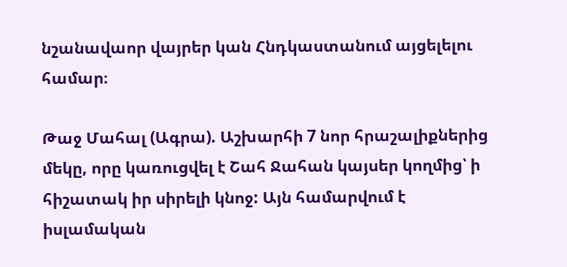նշանավաոր վայրեր կան Հնդկաստանում այցելելու համար։

Թաջ Մահալ (Ագրա). Աշխարհի 7 նոր հրաշալիքներից մեկը, որը կառուցվել է Շահ Ջահան կայսեր կողմից՝ ի հիշատակ իր սիրելի կնոջ: Այն համարվում է իսլամական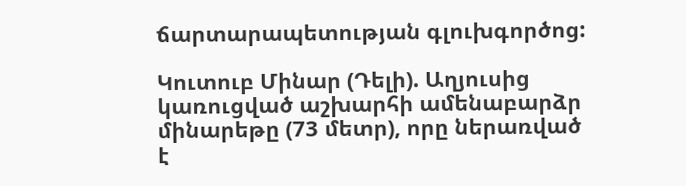ճարտարապետության գլուխգործոց:

Կուտուբ Մինար (Դելի). Աղյուսից կառուցված աշխարհի ամենաբարձր մինարեթը (73 մետր), որը ներառված է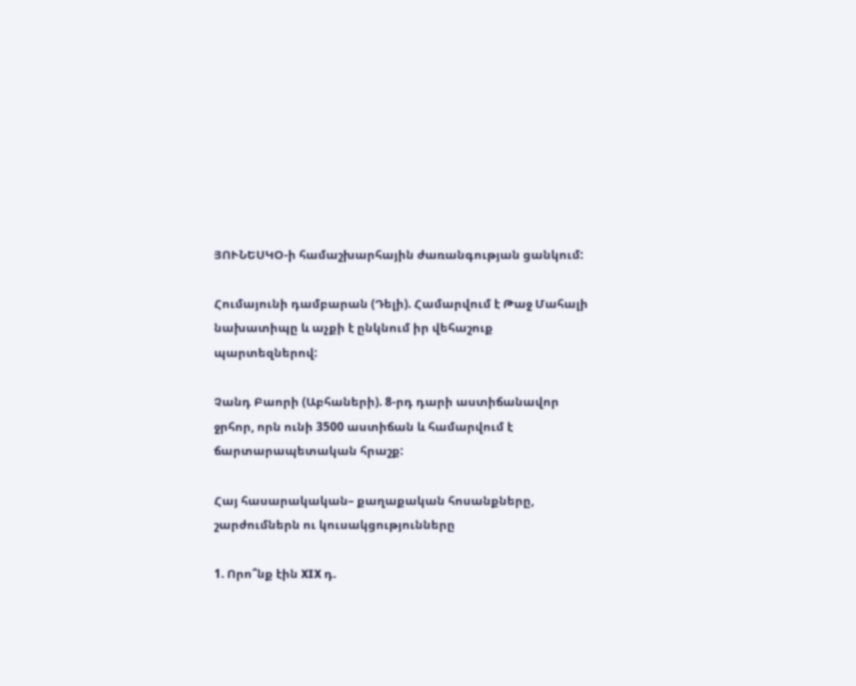ՅՈՒՆԵՍԿՕ-ի համաշխարհային ժառանգության ցանկում:

Հումայունի դամբարան (Դելի). Համարվում է Թաջ Մահալի նախատիպը և աչքի է ընկնում իր վեհաշուք պարտեզներով:

Չանդ Բաորի (Աբհաների). 8-րդ դարի աստիճանավոր ջրհոր, որն ունի 3500 աստիճան և համարվում է ճարտարապետական հրաշք:

Հայ հասարակական– քաղաքական հոսանքները, շարժումներն ու կուսակցությունները

1. Որո՞նք էին XIX դ.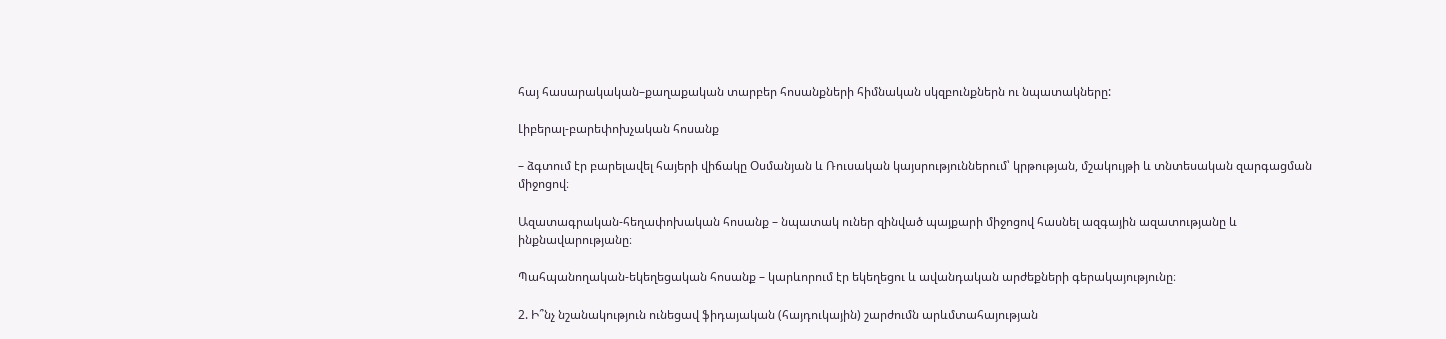հայ հասարակական–քաղաքական տարբեր հոսանքների հիմնական սկզբունքներն ու նպատակները:

Լիբերալ-բարեփոխչական հոսանք

– ձգտում էր բարելավել հայերի վիճակը Օսմանյան և Ռուսական կայսրություններում՝ կրթության, մշակույթի և տնտեսական զարգացման միջոցով։

Ազատագրական-հեղափոխական հոսանք – նպատակ ուներ զինված պայքարի միջոցով հասնել ազգային ազատությանը և ինքնավարությանը։

Պահպանողական-եկեղեցական հոսանք – կարևորում էր եկեղեցու և ավանդական արժեքների գերակայությունը։

2. Ի՞նչ նշանակություն ունեցավ ֆիդայական (հայդուկային) շարժումն արևմտահայության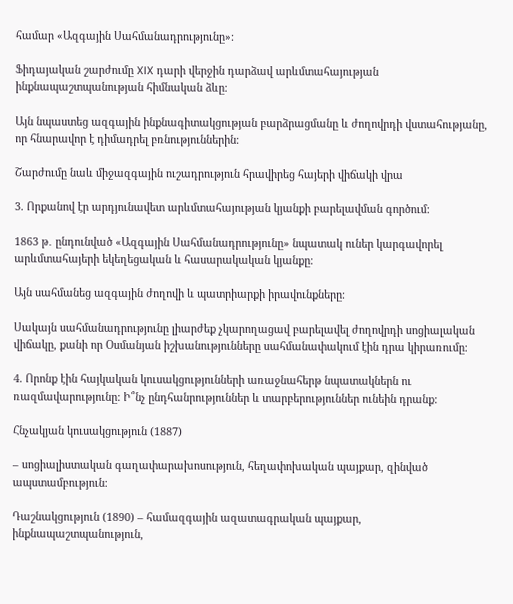համար «Ազգային Սահմանադրությունը»:

Ֆիդայական շարժումը XIX դարի վերջին դարձավ արևմտահայության ինքնապաշտպանության հիմնական ձևը։

Այն նպաստեց ազգային ինքնագիտակցության բարձրացմանը և ժողովրդի վստահությանը, որ հնարավոր է դիմադրել բռնություններին։

Շարժումը նաև միջազգային ուշադրություն հրավիրեց հայերի վիճակի վրա

3. Որքանով էր արդյունավետ արևմտահայության կյանքի բարելավման գործում:

1863 թ․ ընդունված «Ազգային Սահմանադրությունը» նպատակ ուներ կարգավորել արևմտահայերի եկեղեցական և հասարակական կյանքը։

Այն սահմանեց ազգային ժողովի և պատրիարքի իրավունքները։

Սակայն սահմանադրությունը լիարժեք չկարողացավ բարելավել ժողովրդի սոցիալական վիճակը, քանի որ Օսմանյան իշխանությունները սահմանափակում էին դրա կիրառումը։

4. Որոնք էին հայկական կուսակցությունների առաջնահերթ նպատակներն ու ռազմավարությունը: Ի՞նչ ընդհանրություններ և տարբերություններ ունեին դրանք:

Հնչակյան կուսակցություն (1887)

– սոցիալիստական գաղափարախոսություն, հեղափոխական պայքար, զինված ապստամբություն։

Դաշնակցություն (1890) – համազգային ազատագրական պայքար, ինքնապաշտպանություն,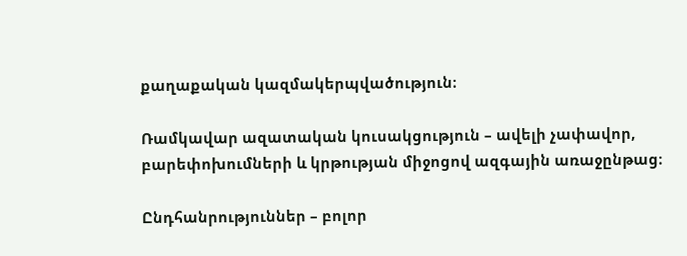քաղաքական կազմակերպվածություն։

Ռամկավար ազատական կուսակցություն – ավելի չափավոր, բարեփոխումների և կրթության միջոցով ազգային առաջընթաց։

Ընդհանրություններ – բոլոր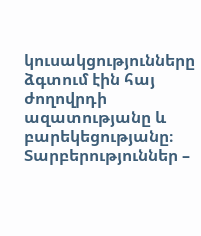կուսակցությունները ձգտում էին հայ ժողովրդի ազատությանը և բարեկեցությանը։
Տարբերություններ –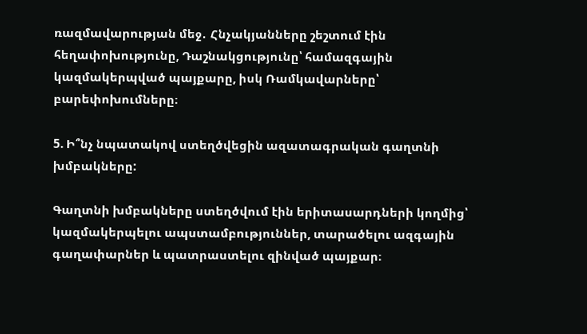ռազմավարության մեջ․ Հնչակյանները շեշտում էին հեղափոխությունը, Դաշնակցությունը՝ համազգային կազմակերպված պայքարը, իսկ Ռամկավարները՝ բարեփոխումները։

5. Ի՞նչ նպատակով ստեղծվեցին ազատագրական գաղտնի խմբակները:

Գաղտնի խմբակները ստեղծվում էին երիտասարդների կողմից՝ կազմակերպելու ապստամբություններ, տարածելու ազգային գաղափարներ և պատրաստելու զինված պայքար։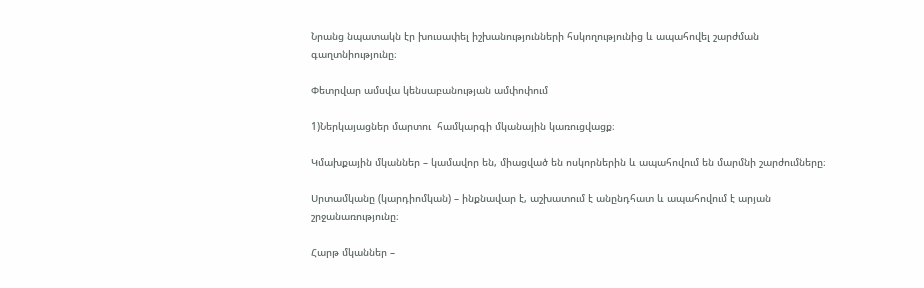Նրանց նպատակն էր խուսափել իշխանությունների հսկողությունից և ապահովել շարժման գաղտնիությունը։

Փետրվար ամսվա կենսաբանության ամփոփում

1)Ներկայացներ մարտու  համկարգի մկանային կառուցվացք։

Կմախքային մկաններ – կամավոր են, միացված են ոսկորներին և ապահովում են մարմնի շարժումները։

Սրտամկանը (կարդիոմկան) – ինքնավար է, աշխատում է անընդհատ և ապահովում է արյան շրջանառությունը։

Հարթ մկաններ –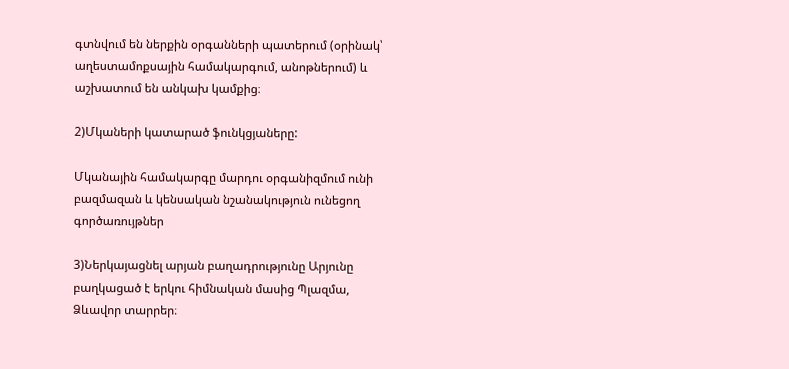գտնվում են ներքին օրգանների պատերում (օրինակ՝ աղեստամոքսային համակարգում, անոթներում) և աշխատում են անկախ կամքից։

2)Մկաների կատարած ֆունկցյաները:

Մկանային համակարգը մարդու օրգանիզմում ունի բազմազան և կենսական նշանակություն ունեցող գործառույթներ

3)Ներկայացնել արյան բաղադրությունը Արյունը բաղկացած է երկու հիմնական մասից Պլազմա, Ձևավոր տարրեր։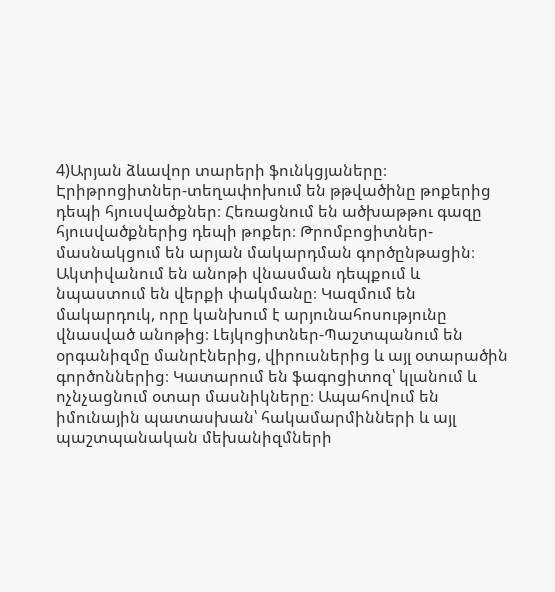4)Արյան ձևավոր տարերի ֆունկցյաները։ Էրիթրոցիտներ-տեղափոխում են թթվածինը թոքերից դեպի հյուսվածքներ։ Հեռացնում են ածխաթթու գազը հյուսվածքներից դեպի թոքեր։ Թրոմբոցիտներ-մասնակցում են արյան մակարդման գործընթացին։ Ակտիվանում են անոթի վնասման դեպքում և նպաստում են վերքի փակմանը։ Կազմում են մակարդուկ, որը կանխում է արյունահոսությունը վնասված անոթից։ Լեյկոցիտներ-Պաշտպանում են օրգանիզմը մանրէներից, վիրուսներից և այլ օտարածին գործոններից։ Կատարում են ֆագոցիտոզ՝ կլանում և ոչնչացնում օտար մասնիկները։ Ապահովում են իմունային պատասխան՝ հակամարմինների և այլ պաշտպանական մեխանիզմների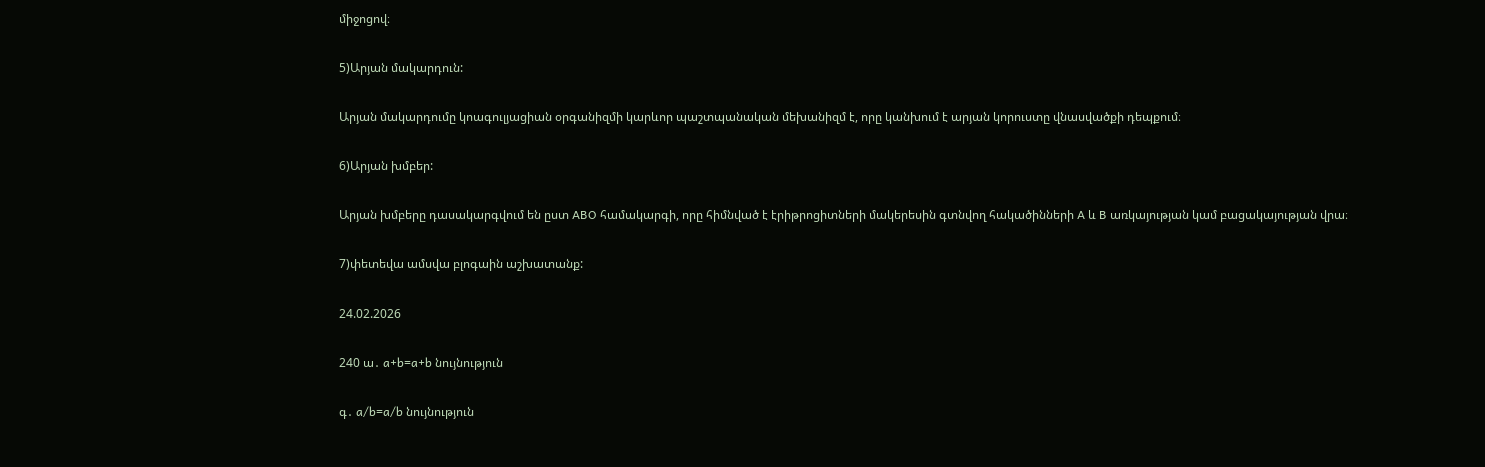միջոցով։

5)Արյան մակարդուն:

Արյան մակարդումը կոագուլյացիան օրգանիզմի կարևոր պաշտպանական մեխանիզմ է, որը կանխում է արյան կորուստը վնասվածքի դեպքում։

6)Արյան խմբեր:

Արյան խմբերը դասակարգվում են ըստ ABO համակարգի, որը հիմնված է էրիթրոցիտների մակերեսին գտնվող հակածինների A և B առկայության կամ բացակայության վրա։

7)փետեվա ամսվա բլոգաին աշխատանք:

24.02.2026

240 ա․ a+b=a+b նույնություն

գ․ a/b=a/b նույնություն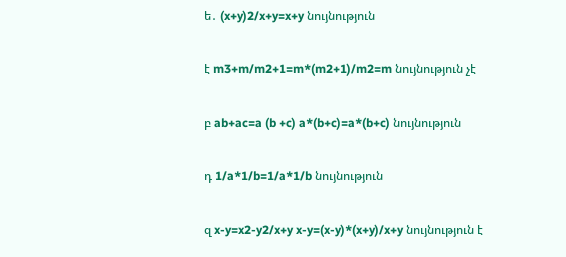ե․ (x+y)2/x+y=x+y նույնություն

է m3+m/m2+1=m*(m2+1)/m2=m նույնություն չէ

բ ab+ac=a (b +c) a*(b+c)=a*(b+c) նույնություն

դ 1/a*1/b=1/a*1/b նույնություն

զ x-y=x2-y2/x+y x-y=(x-y)*(x+y)/x+y նույնություն է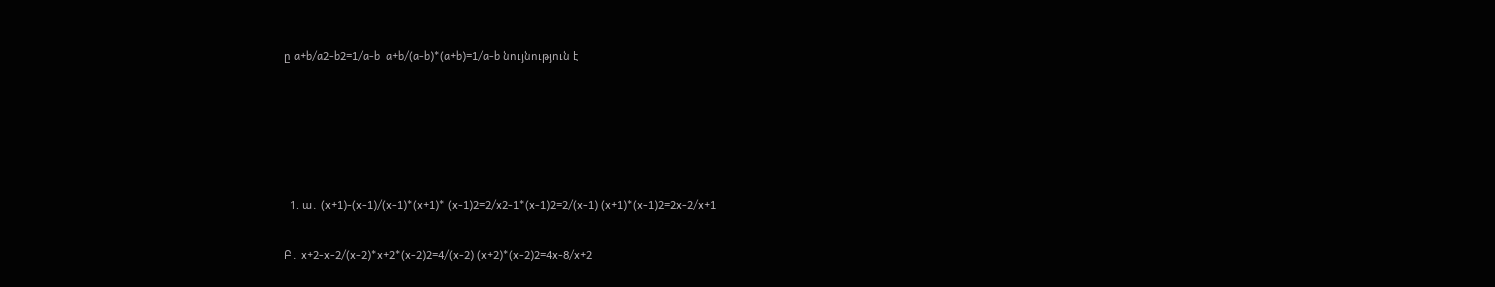ը a+b/a2-b2=1/a-b  a+b/(a-b)*(a+b)=1/a-b նույնություն է





  1. ա․ (x+1)-(x-1)/(x-1)*(x+1)* (x-1)2=2/x2-1*(x-1)2=2/(x-1) (x+1)*(x-1)2=2x-2/x+1

Բ․ x+2-x-2/(x-2)*x+2*(x-2)2=4/(x-2) (x+2)*(x-2)2=4x-8/x+2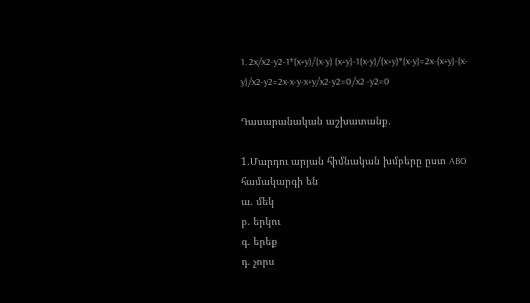1. 2x/x2-y2-1*(x+y)/(x-y) (x+y)-1(x-y)/(x+y)*(x-y)=2x-(x+y)-(x-y)/x2-y2=2x-x-y-x+y/x2-y2=0/x2 -y2=0

Դասարանական աշխատանք․

1.Մարդու արյան հիմնական խմբերը ըստ ABO համակարգի են
ա. մեկ
բ. երկու
գ. երեք
դ. չորս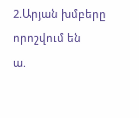2.Արյան խմբերը որոշվում են
ա.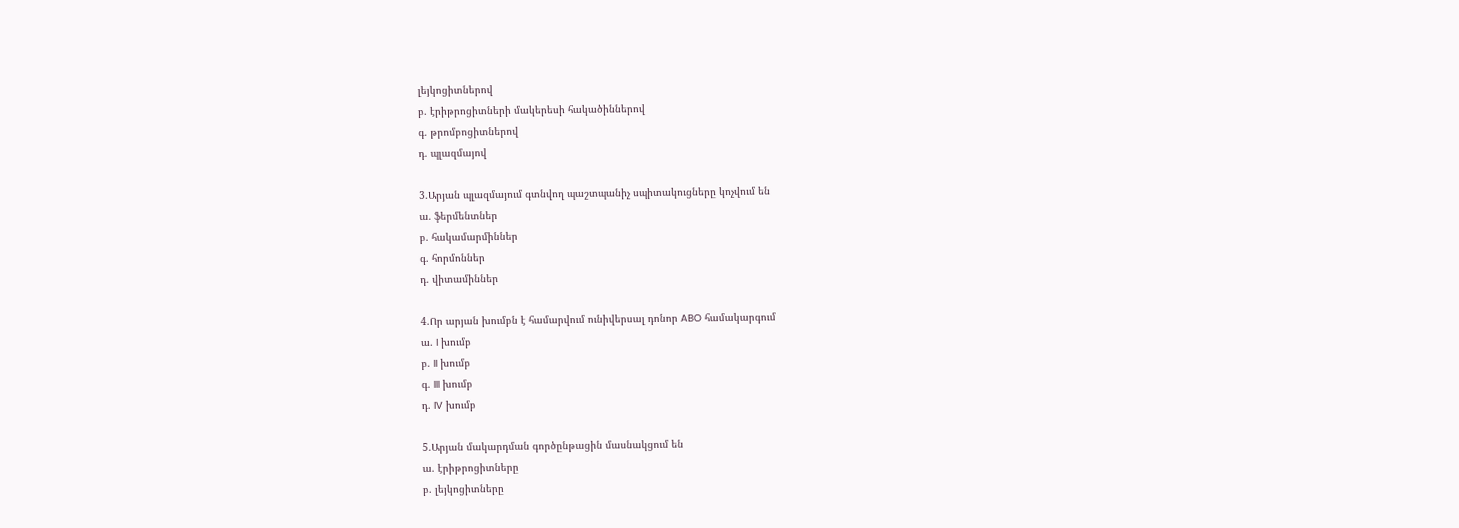լեյկոցիտներով
բ. էրիթրոցիտների մակերեսի հակածիններով
գ. թրոմբոցիտներով
դ. պլազմայով

3.Արյան պլազմայում գտնվող պաշտպանիչ սպիտակուցները կոչվում են
ա. ֆերմենտներ
բ. հակամարմիններ
գ. հորմոններ
դ. վիտամիններ

4.Որ արյան խումբն է համարվում ունիվերսալ դոնոր ABO համակարգում
ա. I խումբ
բ. II խումբ
գ. III խումբ
դ. IV խումբ

5.Արյան մակարդման գործընթացին մասնակցում են
ա. էրիթրոցիտները
բ. լեյկոցիտները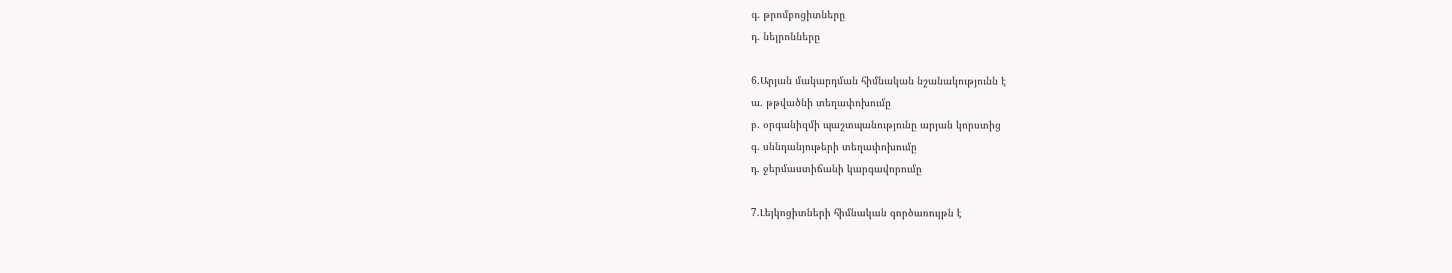գ. թրոմբոցիտները
դ. նեյրոնները

6.Արյան մակարդման հիմնական նշանակությունն է
ա. թթվածնի տեղափոխումը
բ. օրգանիզմի պաշտպանությունը արյան կորստից
գ. սննդանյութերի տեղափոխումը
դ. ջերմաստիճանի կարգավորումը

7.Լեյկոցիտների հիմնական գործառույթն է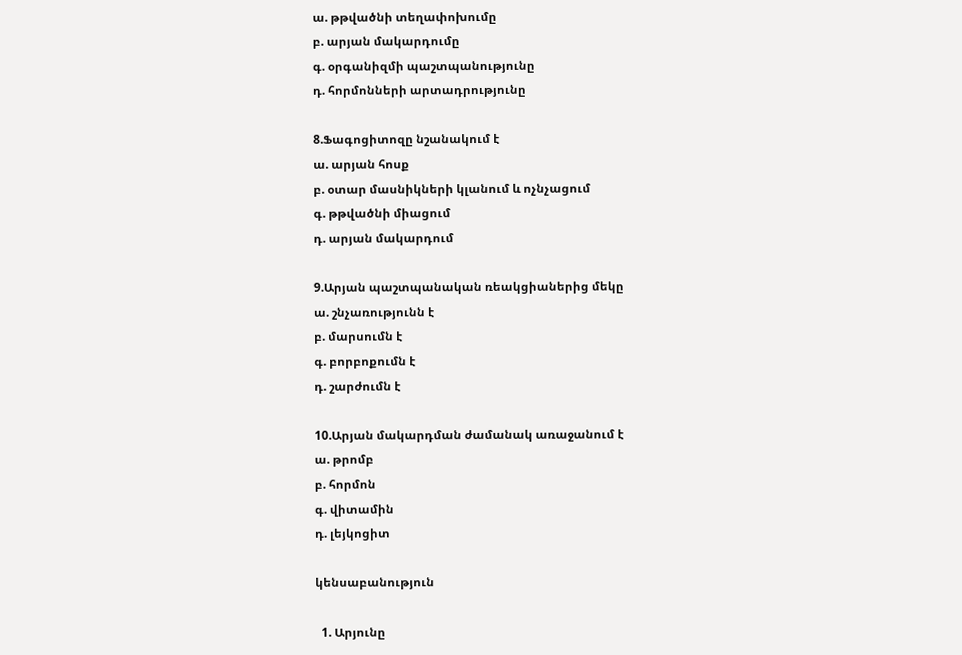ա. թթվածնի տեղափոխումը
բ. արյան մակարդումը
գ. օրգանիզմի պաշտպանությունը
դ. հորմոնների արտադրությունը

8.Ֆագոցիտոզը նշանակում է
ա. արյան հոսք
բ. օտար մասնիկների կլանում և ոչնչացում
գ. թթվածնի միացում
դ. արյան մակարդում

9.Արյան պաշտպանական ռեակցիաներից մեկը
ա. շնչառությունն է
բ. մարսումն է
գ. բորբոքումն է
դ. շարժումն է

10.Արյան մակարդման ժամանակ առաջանում է
ա. թրոմբ
բ. հորմոն
գ. վիտամին
դ. լեյկոցիտ

կենսաբանություն

  1. Արյունը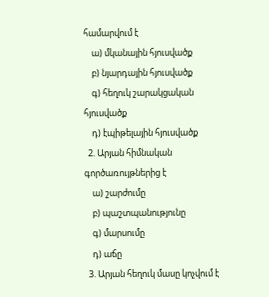համարվում է
    ա) մկանային հյուսվածք
    բ) նյարդային հյուսվածք
    գ) հեղուկ շարակցական հյուսվածք
    դ) էպիթելային հյուսվածք
  2. Արյան հիմնական գործառույթներից է
    ա) շարժումը
    բ) պաշտպանությունը
    գ) մարսումը
    դ) աճը
  3. Արյան հեղուկ մասը կոչվում է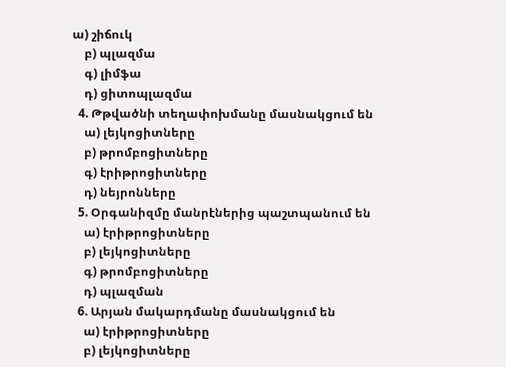ա) շիճուկ
    բ) պլազմա
    գ) լիմֆա
    դ) ցիտոպլազմա
  4. Թթվածնի տեղափոխմանը մասնակցում են
    ա) լեյկոցիտները
    բ) թրոմբոցիտները
    գ) էրիթրոցիտները
    դ) նեյրոնները
  5. Օրգանիզմը մանրէներից պաշտպանում են
    ա) էրիթրոցիտները
    բ) լեյկոցիտները
    գ) թրոմբոցիտները
    դ) պլազման
  6. Արյան մակարդմանը մասնակցում են
    ա) էրիթրոցիտները
    բ) լեյկոցիտները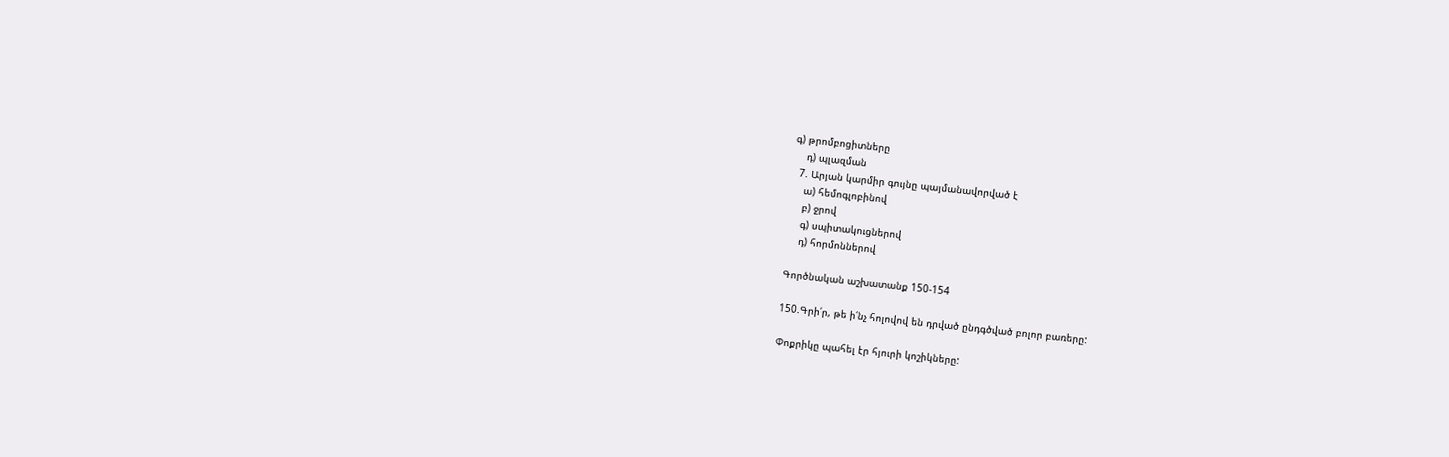գ) թրոմբոցիտները
    դ) պլազման
  7. Արյան կարմիր գույնը պայմանավորված է
    ա) հեմոգլոբինով
    բ) ջրով
    գ) սպիտակուցներով
    դ) հորմոններով

Գործնական աշխատանք 150-154

150.Գրի՛ր, թե ի՛նչ հոլովով են դրված ընդգծված բոլոր բառերը:

Փոքրիկը պահել էր հյուրի կոշիկները: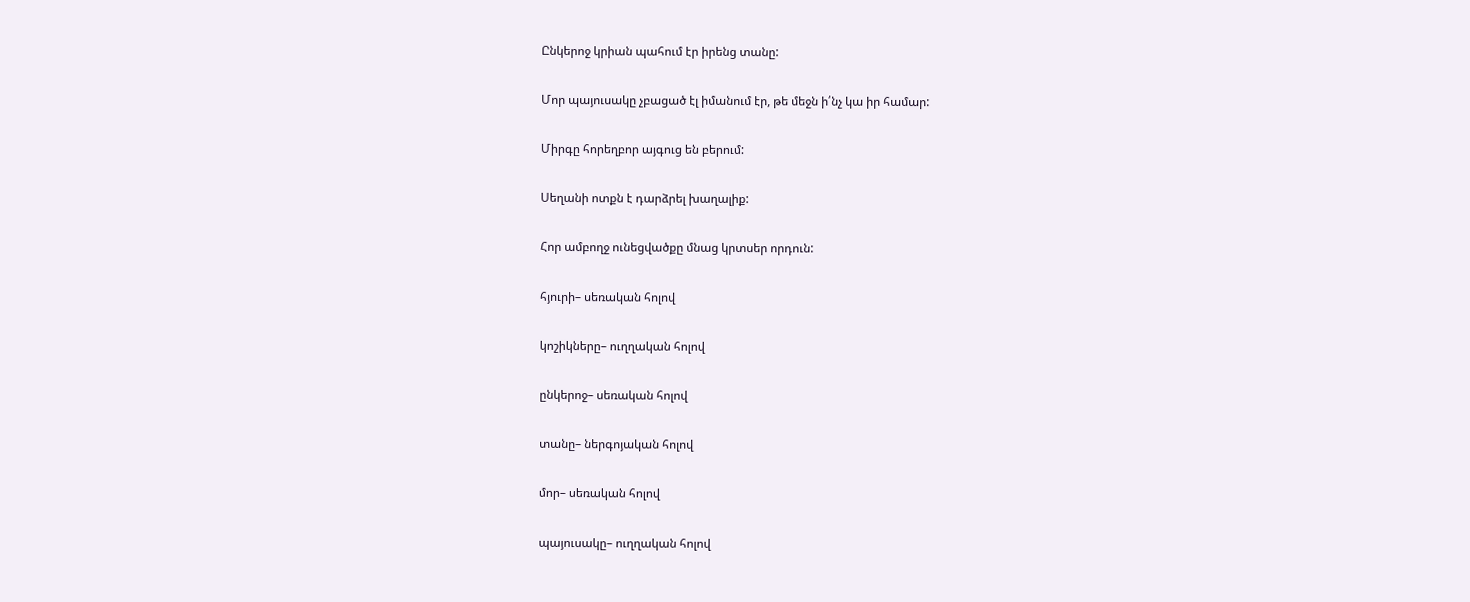Ընկերոջ կրիան պահում էր իրենց տանը:

Մոր պայուսակը չբացած էլ իմանում էր, թե մեջն ի՛նչ կա իր համար:

Միրգը հորեղբոր այգուց են բերում:

Սեղանի ոտքն է դարձրել խաղալիք:

Հոր ամբողջ ունեցվածքը մնաց կրտսեր որդուն:

հյուրի– սեռական հոլով

կոշիկները– ուղղական հոլով

ընկերոջ– սեռական հոլով

տանը– ներգոյական հոլով

մոր– սեռական հոլով

պայուսակը– ուղղական հոլով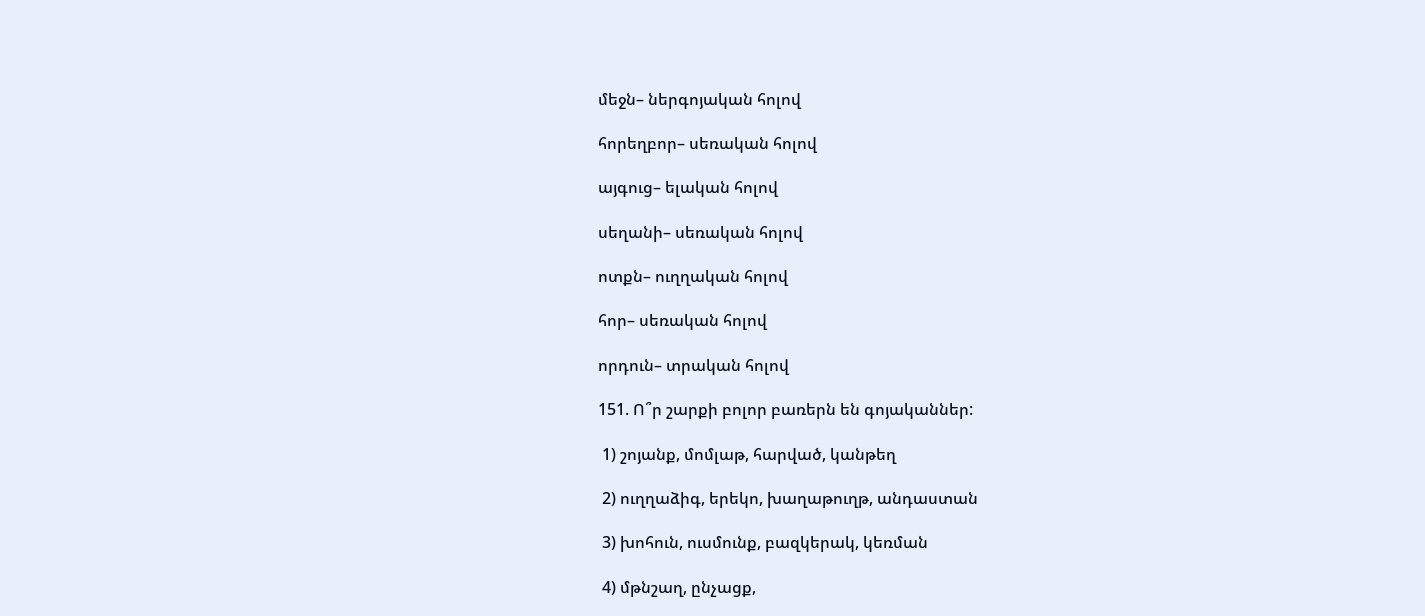մեջն– ներգոյական հոլով

հորեղբոր– սեռական հոլով

այգուց– ելական հոլով

սեղանի– սեռական հոլով

ոտքն– ուղղական հոլով

հոր– սեռական հոլով

որդուն– տրական հոլով

151. Ո՞ր շարքի բոլոր բառերն են գոյականներ:

 1) շոյանք, մոմլաթ, հարված, կանթեղ

 2) ուղղաձիգ, երեկո, խաղաթուղթ, անդաստան

 3) խոհուն, ուսմունք, բազկերակ, կեռման

 4) մթնշաղ, ընչացք,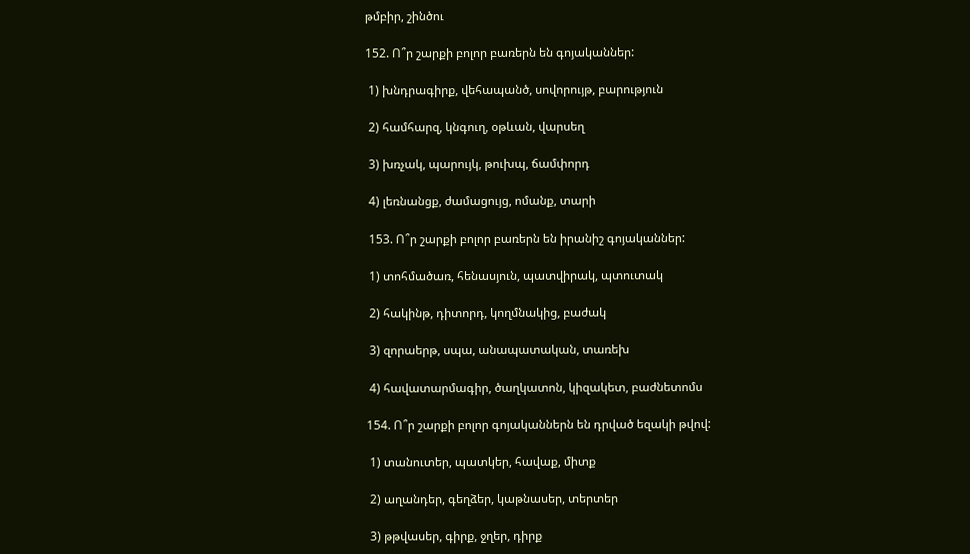թմբիր, շինծու

152. Ո՞ր շարքի բոլոր բառերն են գոյականներ:

 1) խնդրագիրք, վեհապանծ, սովորույթ, բարություն

 2) համհարզ, կնգուղ, օթևան, վարսեղ

 3) խռչակ, պարույկ, թուխպ, ճամփորդ

 4) լեռնանցք, ժամացույց, ոմանք, տարի

 153. Ո՞ր շարքի բոլոր բառերն են իրանիշ գոյականներ:

 1) տոհմածառ, հենասյուն, պատվիրակ, պտուտակ

 2) հակինթ, դիտորդ, կողմնակից, բաժակ

 3) զորաերթ, սպա, անապատական, տառեխ

 4) հավատարմագիր, ծաղկատոն, կիզակետ, բաժնետոմս

154. Ո՞ր շարքի բոլոր գոյականներն են դրված եզակի թվով:

 1) տանուտեր, պատկեր, հավաք, միտք

 2) աղանդեր, գեղձեր, կաթնասեր, տերտեր

 3) թթվասեր, գիրք, ջղեր, դիրք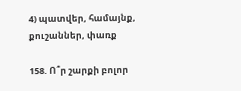4) պատվեր, համայնք, քուշաններ, փառք

158. Ո՞ր շարքի բոլոր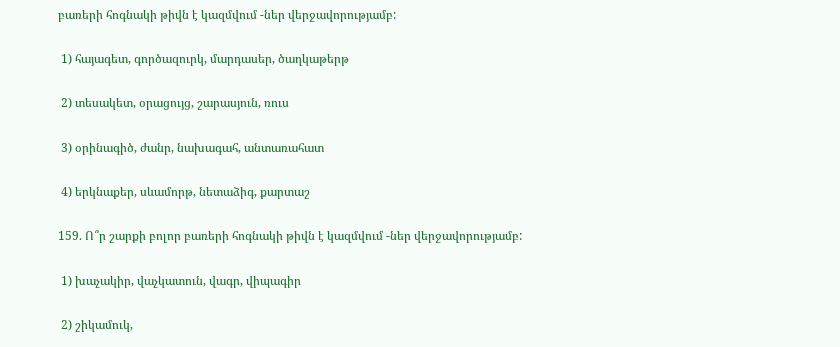բառերի հոգնակի թիվն է կազմվում -ներ վերջավորությամբ:

 1) հայագետ, գործազուրկ, մարդասեր, ծաղկաթերթ

 2) տեսակետ, օրացույց, շարասյուն, ռուս

 3) օրինագիծ, ժանր, նախագահ, անտառահատ

 4) երկնաքեր, սևամորթ, նետաձիգ, քարտաշ

159. Ո՞ր շարքի բոլոր բառերի հոգնակի թիվն է կազմվում -ներ վերջավորությամբ:

 1) խաչակիր, վաչկատուն, վագր, վիպագիր

 2) շիկամուկ,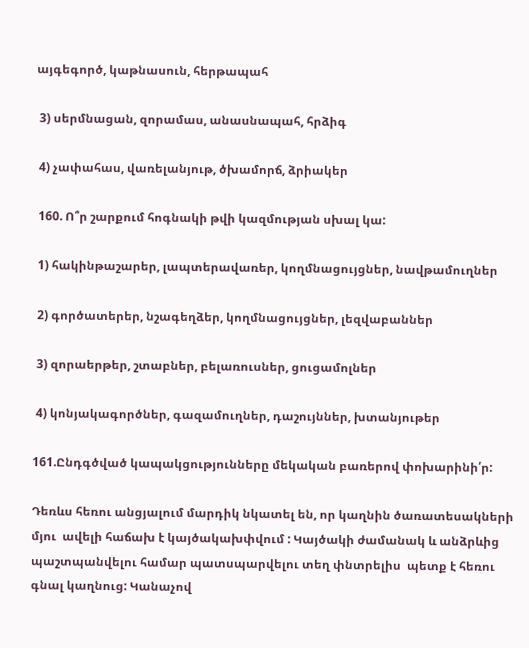այգեգործ, կաթնասուն, հերթապահ

 3) սերմնացան, զորամաս, անասնապահ, հրձիգ

 4) չափահաս, վառելանյութ, ծխամորճ, ձրիակեր

 160. Ո՞ր շարքում հոգնակի թվի կազմության սխալ կա:

 1) հակինթաշարեր, լապտերավառեր, կողմնացույցներ, նավթամուղներ

 2) գործատերեր, նշագեղձեր, կողմնացույցներ, լեզվաբաններ

 3) զորաերթեր, շտաբներ, բելառուսներ, ցուցամոլներ

 4) կոնյակագործներ, գազամուղներ, դաշույններ, խտանյութեր

161.Ընդգծված կապակցությունները մեկական բառերով փոխարինի՛ր:

Դեռևս հեռու անցյալում մարդիկ նկատել են, որ կաղնին ծառատեսակների մյու  ավելի հաճախ է կայծակախփվում : Կայծակի ժամանակ և անձրևից պաշտպանվելու համար պատսպարվելու տեղ փնտրելիս  պետք է հեռու գնալ կաղնուց: Կանաչով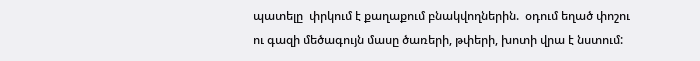պատելը  փրկում է քաղաքում բնակվողներին.  օդում եղած փոշու ու գազի մեծագույն մասը ծառերի, թփերի, խոտի վրա է նստում: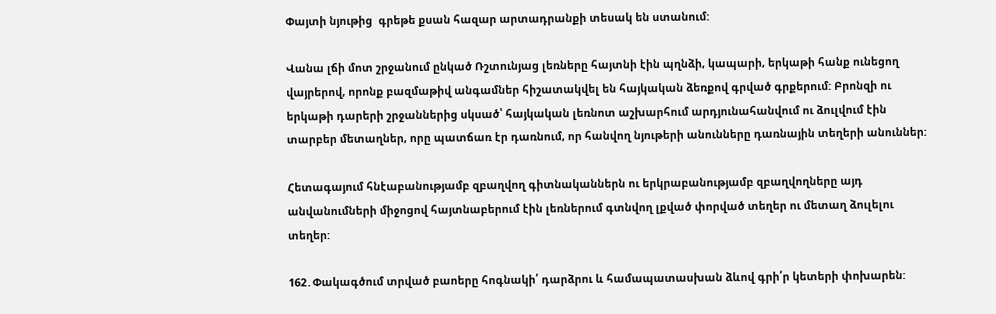Փայտի նյութից  գրեթե քսան հազար արտադրանքի տեսակ են ստանում:

Վանա լճի մոտ շրջանում ընկած Ռշտունյաց լեռները հայտնի էին պղնձի, կապարի, երկաթի հանք ունեցող վայրերով, որոնք բազմաթիվ անգամներ հիշատակվել են հայկական ձեռքով գրված գրքերում: Բրոնզի ու երկաթի դարերի շրջաններից սկսած՝ հայկական լեռնոտ աշխարհում արդյունահանվում ու ձուլվում էին տարբեր մետաղներ, որը պատճառ էր դառնում, որ հանվող նյութերի անունները դառնային տեղերի անուններ:

Հետագայում հնէաբանությամբ զբաղվող գիտնականներն ու երկրաբանությամբ զբաղվողները այդ անվանումների միջոցով հայտնաբերում էին լեռներում գտնվող լքված փորված տեղեր ու մետաղ ձուլելու տեղեր:

162․Փակագծում տրված բաոերը հոգնակի՛ դարձրու և համապատասխան ձևով գրի՛ր կետերի փոխարեն: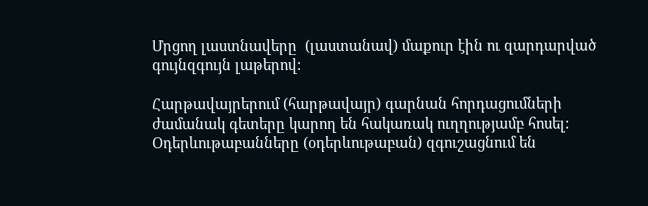Մրցող լաստնավերը  (լաստանավ) մաքուր էին ու զարդարված գույնզգույն լաթերով:

Հարթավայրերում (հարթավայր) գարնան հորդացումների ժամանակ գետերը կարող են հակառակ ուղղությամբ հոսել:
Օդերևութաբանները (օդերևութաբան) զգուշացնում են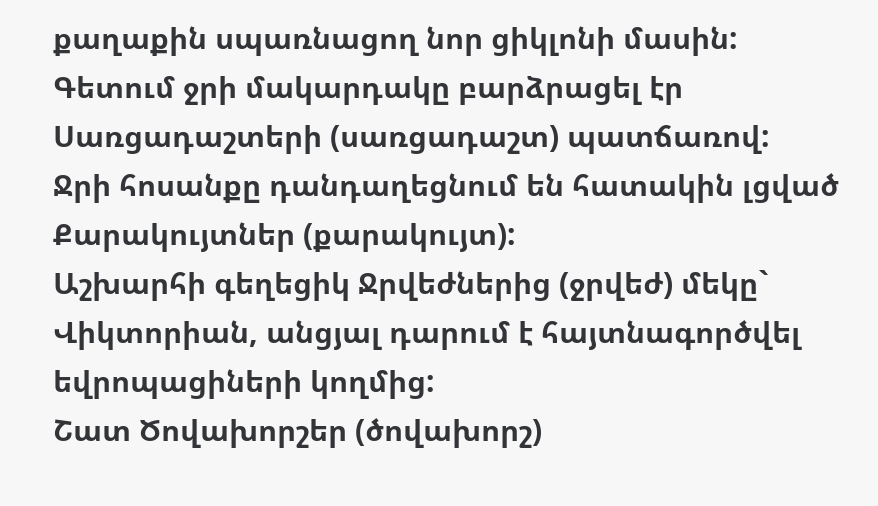քաղաքին սպառնացող նոր ցիկլոնի մասին:
Գետում ջրի մակարդակը բարձրացել էր Սառցադաշտերի (սառցադաշտ) պատճառով:
Ջրի հոսանքը դանդաղեցնում են հատակին լցված Քարակույտներ (քարակույտ):
Աշխարհի գեղեցիկ Ջրվեժներից (ջրվեժ) մեկը` Վիկտորիան, անցյալ դարում է հայտնագործվել եվրոպացիների կողմից:
Շատ Ծովախորշեր (ծովախորշ)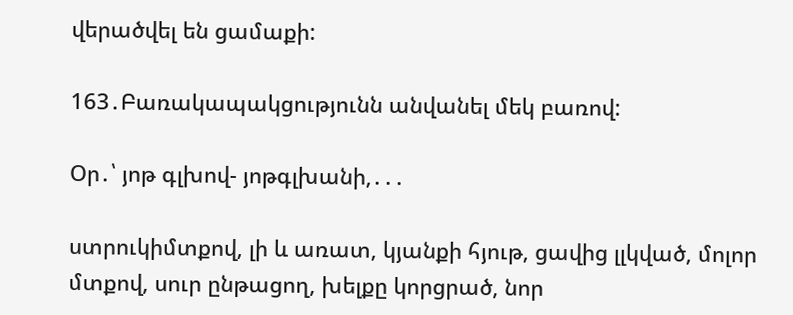վերածվել են ցամաքի:

163․Բառակապակցությունն անվանել մեկ բառով:

Օր․՝ յոթ գլխով- յոթգլխանի,․․․

ստրուկիմտքով, լի և առատ, կյանքի հյութ, ցավից լլկված, մոլոր մտքով, սուր ընթացող, խելքը կորցրած, նոր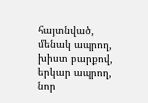հայտնված, մենակ ապրող, խիստ բարքով, երկար ապրող, նոր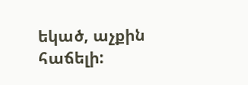եկած, աչքին հաճելի: